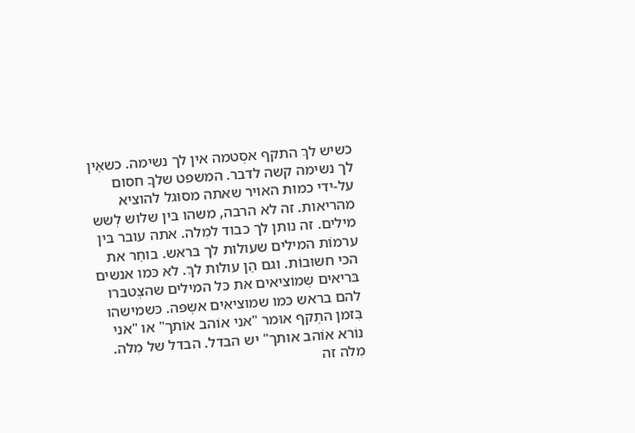כשיש לךַ התקף אסְטמה אין לך נשימה. כשאֵין
לך נשימה קשה לדבר. המשפט שלךֳ חסום
על-ידי כמות האויר שאתה מסוּגל להוציא
מהריאות. זה לא הרבה, משהו בּין שלוש לְשש
מילים. זה נותן לך כבוד למִלה. אתה עובר בּין
ערמוֹת המילים שעולות לך בּראש. בוחֵר את
הכי חשוּבוֹת. וגם הֵן עולות לךָ. לא כּמו אנשים
בּריאים שְמוֹציאים את כּל המילים שהצְטבּרו
להם בראש כּמו שמוציאים אשְפּה. כּשמישהו
בִּזמן התְקף אוּמר "אני אוֹהב אוֹתך" או "אני
נוֹרא אוֹהב אותך" יש הבדל. הבדל של מִלה.
מִלה זה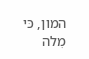המון, כּי מִלה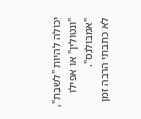יְכוֹלה לְהיוֹת "לשבֶת",
"ונטוֹלִין" או אפִילו "אמבּוּלנְס".
לא כתבתי הרבה זמן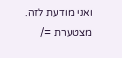ואני מודעת לזה. מצטערת =/